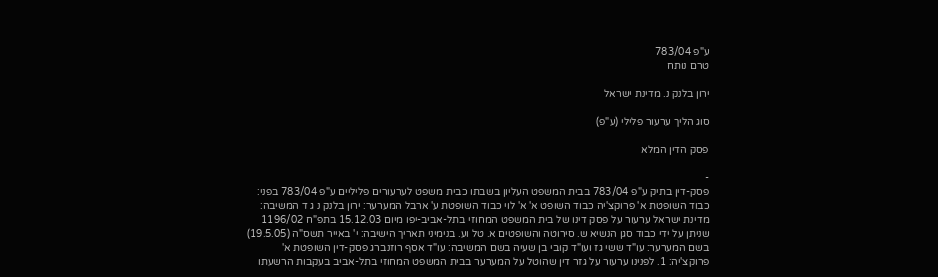ע"פ 783/04
טרם נותח

ירון בלנק נ. מדינת ישראל

סוג הליך ערעור פלילי (ע"פ)

פסק הדין המלא

-
פסק-דין בתיק ע"פ 783/04 בבית המשפט העליון בשבתו כבית משפט לערעורים פליליים ע"פ 783/04 בפני: כבוד השופטת א' פרוקצ'יה כבוד השופט א' א' לוי כבוד השופטת ע' ארבל המערער: ירון בלנק נ ג ד המשיבה: מדינת ישראל ערעור על פסק דינו של בית המשפט המחוזי בתל-אביב-יפו מיום 15.12.03 בתפ"ח 1196/02 שניתן על ידי כבוד סגן הנשיא ש. סירוטה והשופטים א. טל וע. בנימיני תאריך הישיבה: י' באייר תשס"ה (19.5.05) בשם המערער: עו"ד ששי גז ועו"ד קובי בן שעיה בשם המשיבה: עו"ד אסף רוזנברג פסק-דין השופטת א' פרוקצ'יה: 1. לפנינו ערעור על גזר דין שהוטל על המערער בבית המשפט המחוזי בתל-אביב בעקבות הרשעתו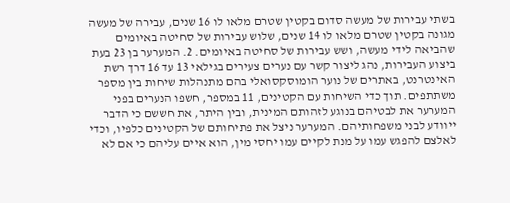בשתי עבירות של מעשה סדום בקטין שטרם מלאו לו 16 שנים, עבירה של מעשה מגונה בקטין שטרם מלאו לו 14 שנים, שלוש עבירות של סחיטה באיומים שהביאה לידי מעשה, ושש עבירות של סחיטה באיומים. 2. המערער בן 23 בעת ביצוע העבירות, נהג ליצור קשר עם נערים צעירים בגילאי 13 עד 16 דרך רשת האינטרנט, באתרים של נוער הומוסקסואלי בהם מתנהלות שיחות בין מספר משתתפים. תוך כדי השיחות עם הקטינים, 11 במספר, חשפו הנערים בפני המערער את לבטיהם בנוגע לזהותם המינית, ובין היתר, את חששם כי הדבר ייוודע לבני משפחותיהם. המערער ניצל את פתיחותם של הקטינים כלפיו, וכדי לאלצם להפגש עמו על מנת לקיים עמו יחסי מין, הוא איים עליהם כי אם לא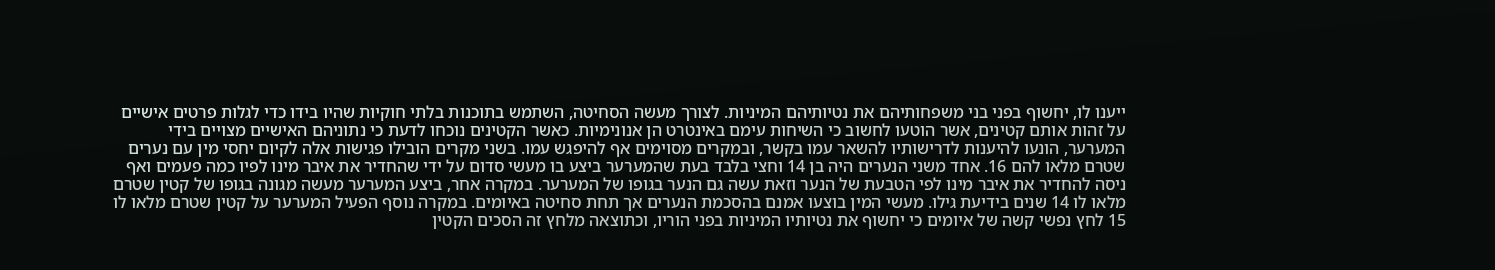ייענו לו, יחשוף בפני בני משפחותיהם את נטיותיהם המיניות. לצורך מעשה הסחיטה, השתמש בתוכנות בלתי חוקיות שהיו בידו כדי לגלות פרטים אישיים על זהות אותם קטינים, אשר הוטעו לחשוב כי השיחות עימם באינטרט הן אנונימיות. כאשר הקטינים נוכחו לדעת כי נתוניהם האישיים מצויים בידי המערער, הונעו להיענות לדרישותיו להשאר עמו בקשר, ובמקרים מסוימים אף להיפגש עמו. בשני מקרים הובילו פגישות אלה לקיום יחסי מין עם נערים שטרם מלאו להם 16. אחד משני הנערים היה בן 14 וחצי בלבד בעת שהמערער ביצע בו מעשי סדום על ידי שהחדיר את איבר מינו לפיו כמה פעמים ואף ניסה להחדיר את איבר מינו לפי הטבעת של הנער וזאת עשה גם הנער בגופו של המערער. במקרה אחר, ביצע המערער מעשה מגונה בגופו של קטין שטרם מלאו לו 14 שנים בידיעת גילו. מעשי המין בוצעו אמנם בהסכמת הנערים אך תחת סחיטה באיומים. במקרה נוסף הפעיל המערער על קטין שטרם מלאו לו 15 לחץ נפשי קשה של איומים כי יחשוף את נטיותיו המיניות בפני הוריו, וכתוצאה מלחץ זה הסכים הקטין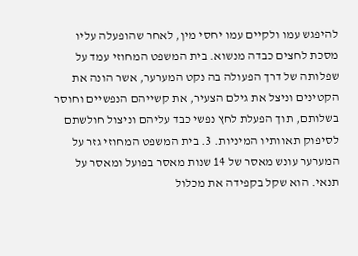להיפגש עמו ולקיים עמו יחסי מין, לאחר שהופעלה עליו מסכת לחצים כבדה מנשוא. בית המשפט המחוזי עמד על שפלותה של דרך הפעולה בה נקט המערער, אשר הונה את הקטינים וניצל את גילם הצעיר, את קשייהם הנפשיים וחוסר בשלותם, תוך הפעלת לחץ נפשי כבד עליהם וניצול חולשתם לסיפוק תאוותיו המיניות. 3. בית המשפט המחוזי גזר על המערער עונש מאסר של 14 שנות מאסר בפועל ומאסר על תנאי. הוא שקל בקפידה את מכלול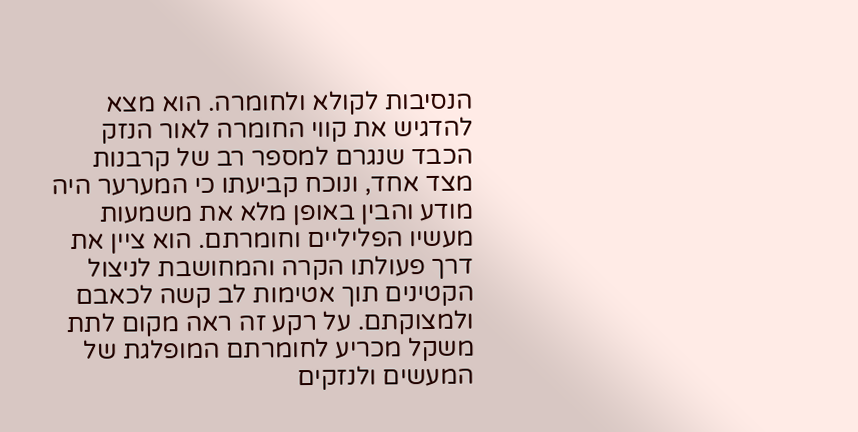הנסיבות לקולא ולחומרה. הוא מצא להדגיש את קווי החומרה לאור הנזק הכבד שנגרם למספר רב של קרבנות מצד אחד, ונוכח קביעתו כי המערער היה מודע והבין באופן מלא את משמעות מעשיו הפליליים וחומרתם. הוא ציין את דרך פעולתו הקרה והמחושבת לניצול הקטינים תוך אטימות לב קשה לכאבם ולמצוקתם. על רקע זה ראה מקום לתת משקל מכריע לחומרתם המופלגת של המעשים ולנזקים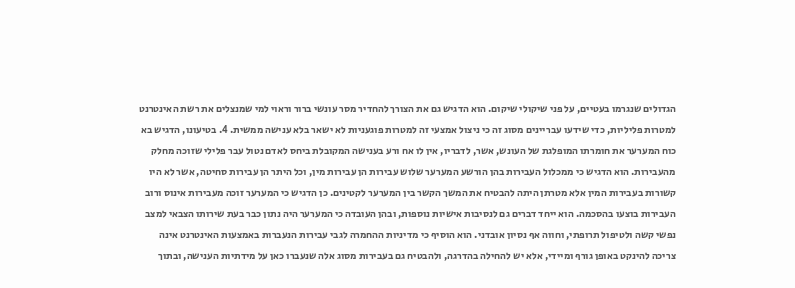הגדולים שנגרמו בעטיים, על פני שיקולי שיקום. הוא הדגיש גם את הצורך להחדיר מסר עונשי ברור וראוי למי שמנצלים את רשת האינטרנט למטרות פליליות, כדי שידעו עבריינים מסוג זה כי ניצול אמצעי זה למטרות פוגעניות לא ישאר בלא ענישה ממשית. 4. בטיעונו, הדגיש בא כוח המערער את חומרתו המופלגת של העונש, אשר, לדבריו, אין לו אח ורע בענישה המקובלת ביחס לאדם נטול עבר פלילי שזוכה מחלק מהעבירות. הוא הדגיש כי ממכלול העבירות בהן הורשע המערער שלוש עבירות הן עבירות מין, וכל היתר הן עבירות סחיטה, אשר לא היו קשורות בעבירות המין אלא מטרתן היתה להבטיח את המשך הקשר בין המערער לקטינים. כן הדגיש כי המערער זוכה מעבירות אינוס ורוב העבירות בוצעו בהסכמה. הוא ייחד דברים גם לנסיבות אישיות נוספות, ובהן העובדה כי המערער היה נתון כבר בעת שירותו הצבאי למצב נפשי קשה ולטיפול תרופתי, וחווה אף נסיון אובדני. הוא הוסיף כי מדיניות ההחמרה לגבי עבירות הנעברות באמצעות האינטרנט אינה צריכה להינקט באופן גורף ומיידי, אלא יש להחילה בהדרגה, ולהבטיח גם בעבירות מסוג אלה שנעברו כאן על מידתיות הענישה, ובתוך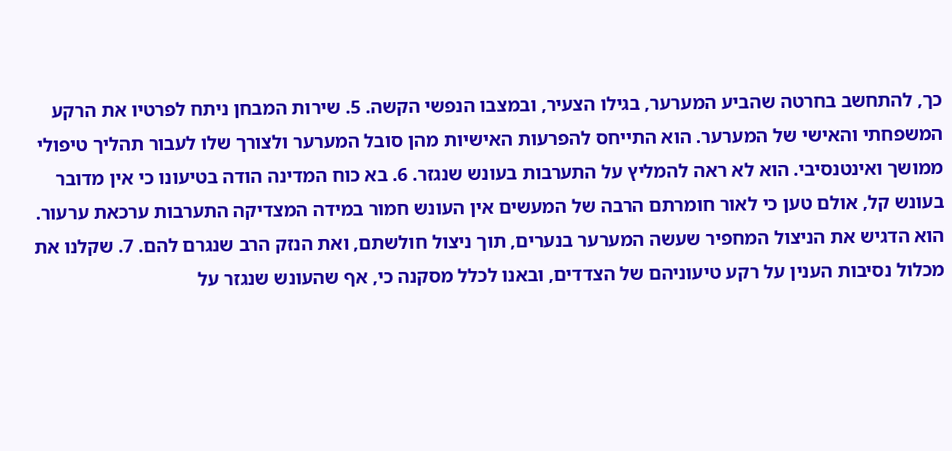כך, להתחשב בחרטה שהביע המערער, בגילו הצעיר, ובמצבו הנפשי הקשה. 5. שירות המבחן ניתח לפרטיו את הרקע המשפחתי והאישי של המערער. הוא התייחס להפרעות האישיות מהן סובל המערער ולצורך שלו לעבור תהליך טיפולי ממושך ואינטנסיבי. הוא לא ראה להמליץ על התערבות בעונש שנגזר. 6. בא כוח המדינה הודה בטיעונו כי אין מדובר בעונש קל, אולם טען כי לאור חומרתם הרבה של המעשים אין העונש חמור במידה המצדיקה התערבות ערכאת ערעור. הוא הדגיש את הניצול המחפיר שעשה המערער בנערים, תוך ניצול חולשתם, ואת הנזק הרב שנגרם להם. 7. שקלנו את מכלול נסיבות הענין על רקע טיעוניהם של הצדדים, ובאנו לכלל מסקנה כי, אף שהעונש שנגזר על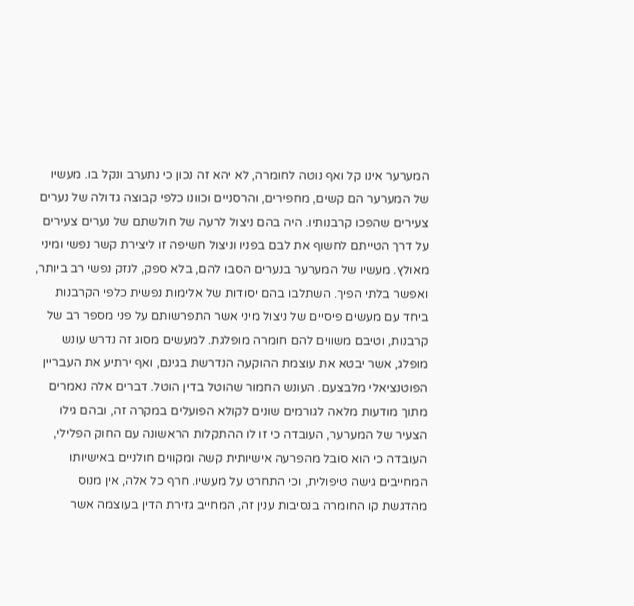המערער אינו קל ואף נוטה לחומרה, לא יהא זה נכון כי נתערב ונקל בו. מעשיו של המערער הם קשים, מחפירים, והרסניים וכוונו כלפי קבוצה גדולה של נערים צעירים שהפכו קרבנותיו. היה בהם ניצול לרעה של חולשתם של נערים צעירים על דרך הטייתם לחשוף את לבם בפניו וניצול חשיפה זו ליצירת קשר נפשי ומיני מאולץ. מעשיו של המערער בנערים הסבו להם, בלא ספק, לנזק נפשי רב ביותר, ואפשר בלתי הפיך. השתלבו בהם יסודות של אלימות נפשית כלפי הקרבנות ביחד עם מעשים פיסיים של ניצול מיני אשר התפרשותם על פני מספר רב של קרבנות, וטיבם משווים להם חומרה מופלגת. למעשים מסוג זה נדרש עונש מופלג, אשר יבטא את עוצמת ההוקעה הנדרשת בגינם, ואף ירתיע את העבריין הפוטנציאלי מלבצעם. העונש החמור שהוטל בדין הוטל. דברים אלה נאמרים מתוך מודעות מלאה לגורמים שונים לקולא הפועלים במקרה זה, ובהם גילו הצעיר של המערער, העובדה כי זו לו ההתקלות הראשונה עם החוק הפלילי, העובדה כי הוא סובל מהפרעה אישיותית קשה ומקווים חולניים באישיותו המחייבים גישה טיפולית, וכי התחרט על מעשיו. חרף כל אלה, אין מנוס מהדגשת קו החומרה בנסיבות ענין זה, המחייב גזירת הדין בעוצמה אשר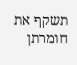תשקף את חומרתן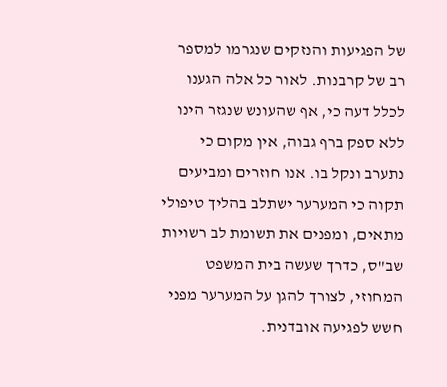של הפגיעות והנזקים שנגרמו למספר רב של קרבנות. לאור כל אלה הגענו לכלל דעה כי, אף שהעונש שנגזר הינו ללא ספק ברף גבוה, אין מקום כי נתערב ונקל בו. אנו חוזרים ומביעים תקוה כי המערער ישתלב בהליך טיפולי מתאים, ומפנים את תשומת לב רשויות שב"ס, כדרך שעשה בית המשפט המחוזי, לצורך להגן על המערער מפני חשש לפגיעה אובדנית.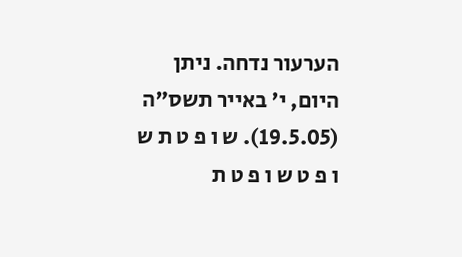הערעור נדחה. ניתן היום, י' באייר תשס"ה (19.5.05). ש ו פ ט ת ש ו פ ט ש ו פ ט ת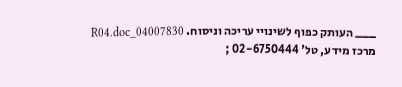___ העותק כפוף לשינויי עריכה וניסוח. 04007830_R04.doc מרכז מידע, טל' 02-6750444 ;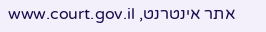אתר אינטרנט, www.court.gov.il